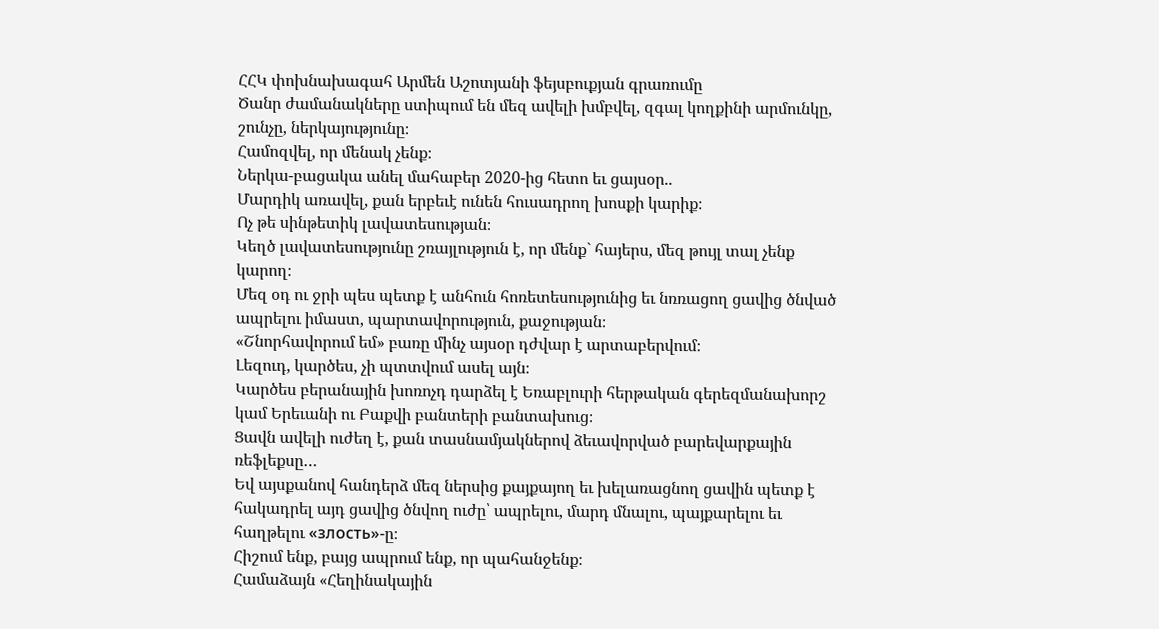ՀՀԿ փոխնախագահ Արմեն Աշոտյանի ֆեյսբուքյան գրառումը
Ծանր ժամանակները ստիպում են մեզ ավելի խմբվել, զգալ կողքինի արմունկը, շունչը, ներկայությունը։
Համոզվել, որ մենակ չենք։
Ներկա-բացակա անել մահաբեր 2020-ից հետո եւ ցայսօր..
Մարդիկ առավել, քան երբեւէ ունեն հուսադրող խոսքի կարիք։
Ոչ թե սինթետիկ լավատեսության։
Կեղծ լավատեսությունը շռայլություն է, որ մենք` հայերս, մեզ թույլ տալ չենք կարող։
Մեզ օդ ու ջրի պես պետք է անհուն հոռետեսությունից եւ նռռացող ցավից ծնված ապրելու իմաստ, պարտավորություն, քաջության։
«Շնորհավորում եմ» բառը մինչ այսօր դժվար է արտաբերվում։
Լեզուդ, կարծես, չի պտտվում ասել այն։
Կարծես բերանային խոռոչդ դարձել է Եռաբլուրի հերթական գերեզմանախորշ կամ Երեւանի ու Բաքվի բանտերի բանտախուց։
Ցավն ավելի ուժեղ է, քան տասնամյակներով ձեւավորված բարեվարքային ռեֆլեքսը…
Եվ այսքանով հանդերձ մեզ ներսից քայքայող եւ խելառացնող ցավին պետք է հակադրել այդ ցավից ծնվող ուժը՝ ապրելու, մարդ մնալու, պայքարելու եւ հաղթելու «злость»-ը։
Հիշում ենք, բայց ապրում ենք, որ պահանջենք։
Համաձայն «Հեղինակային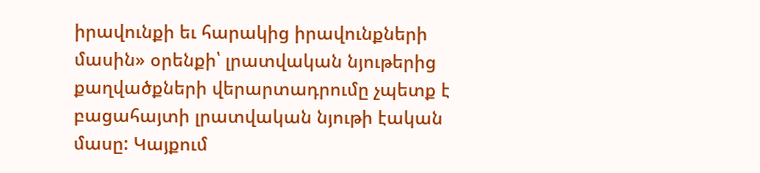իրավունքի եւ հարակից իրավունքների մասին» օրենքի՝ լրատվական նյութերից քաղվածքների վերարտադրումը չպետք է բացահայտի լրատվական նյութի էական մասը: Կայքում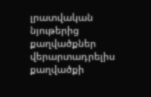լրատվական նյութերից քաղվածքներ վերարտադրելիս քաղվածքի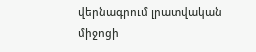վերնագրում լրատվական միջոցի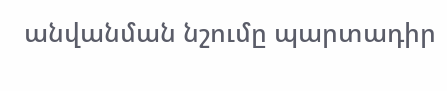անվանման նշումը պարտադիր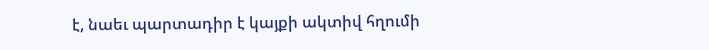է, նաեւ պարտադիր է կայքի ակտիվ հղումի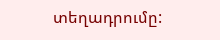տեղադրումը: